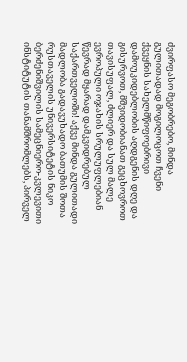ძვირფასო მეგობრებო, მინდა გულითადად მოგილოცოთ ჩვენი ქვეყნის სახელმწიფოებრივი დამოუკიდებლობის აღდგენის დღე და გისურვოთ, მშვიდობიანათ გეცხოვროთ თავისუფალ, ძლიერ და სულ მალე ევროპული ოჯახის სრულუფლებიან წევრად მყარად დამკვიდრებულ საქართველოში! აქვე მინდა გულითადი მადლობა გადავუხადო ბათუმის შოთა რუსთაველის უნივერსიტეტის ნიკო ბერძენიშვილის სამეცნიერო-კვლევითი ინსტიტუტის თანამშრომლებს, პირველ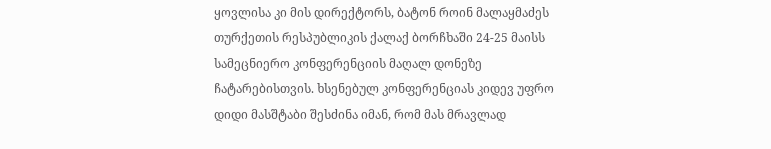ყოვლისა კი მის დირექტორს, ბატონ როინ მალაყმაძეს თურქეთის რესპუბლიკის ქალაქ ბორჩხაში 24-25 მაისს სამეცნიერო კონფერენციის მაღალ დონეზე ჩატარებისთვის. ხსენებულ კონფერენციას კიდევ უფრო დიდი მასშტაბი შესძინა იმან, რომ მას მრავლად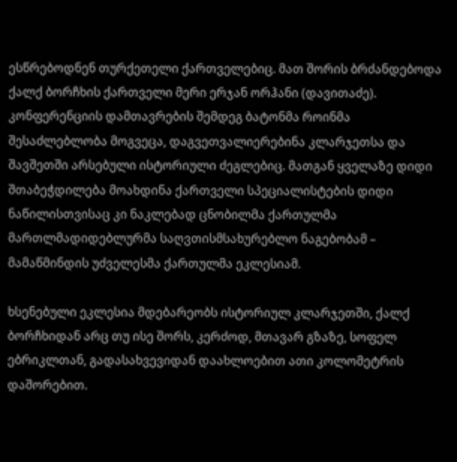ესწრებოდნენ თურქეთელი ქართველებიც. მათ შორის ბრძანდებოდა ქალქ ბორჩხის ქართველი მერი ერჯან ორჰანი (დავითაძე). კონფერენციის დამთავრების შემდეგ ბატონმა როინმა შესაძლებლობა მოგვეცა, დაგვეთვალიერებინა კლარჯეთსა და შავშეთში არსებული ისტორიული ძეგლებიც. მათგან ყველაზე დიდი შთაბეჭდილება მოახდინა ქართველი სპეციალისტების დიდი ნაწილისთვისაც კი ნაკლებად ცნობილმა ქართულმა მართლმადიდებლურმა საღვთისმსახურებლო ნაგებობამ – მამაწმინდის უძველესმა ქართულმა ეკლესიამ.

ხსენებული ეკლესია მდებარეობს ისტორიულ კლარჯეთში, ქალქ ბორჩხიდან არც თუ ისე შორს, კერძოდ, მთავარ გზაზე, სოფელ ებრიკლთან, გადასახვევიდან დაახლოებით ათი კოლომეტრის დაშორებით.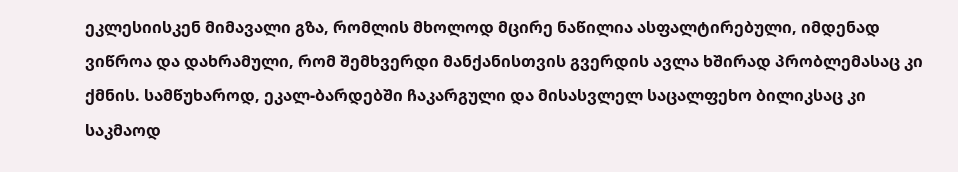ეკლესიისკენ მიმავალი გზა, რომლის მხოლოდ მცირე ნაწილია ასფალტირებული, იმდენად ვიწროა და დახრამული, რომ შემხვერდი მანქანისთვის გვერდის ავლა ხშირად პრობლემასაც კი ქმნის. სამწუხაროდ, ეკალ-ბარდებში ჩაკარგული და მისასვლელ საცალფეხო ბილიკსაც კი საკმაოდ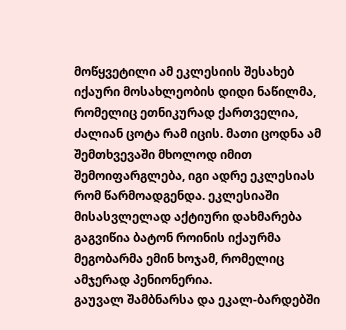მოწყვეტილი ამ ეკლესიის შესახებ იქაური მოსახლეობის დიდი ნაწილმა, რომელიც ეთნიკურად ქართველია, ძალიან ცოტა რამ იცის. მათი ცოდნა ამ შემთხვევაში მხოლოდ იმით შემოიფარგლება, იგი ადრე ეკლესიას რომ წარმოადგენდა. ეკლესიაში მისასვლელად აქტიური დახმარება გაგვიწია ბატონ როინის იქაურმა მეგობარმა ემინ ხოჯამ, რომელიც ამჯერად პენიონერია.
გაუვალ შამბნარსა და ეკალ-ბარდებში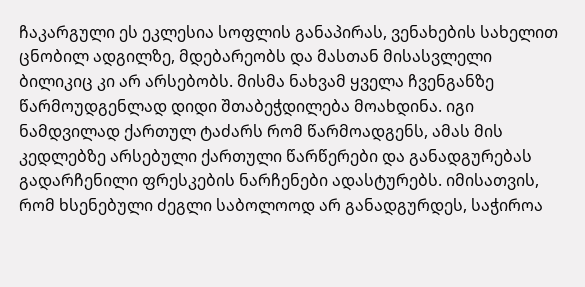ჩაკარგული ეს ეკლესია სოფლის განაპირას, ვენახების სახელით ცნობილ ადგილზე, მდებარეობს და მასთან მისასვლელი ბილიკიც კი არ არსებობს. მისმა ნახვამ ყველა ჩვენგანზე წარმოუდგენლად დიდი შთაბეჭდილება მოახდინა. იგი ნამდვილად ქართულ ტაძარს რომ წარმოადგენს, ამას მის კედლებზე არსებული ქართული წარწერები და განადგურებას გადარჩენილი ფრესკების ნარჩენები ადასტურებს. იმისათვის, რომ ხსენებული ძეგლი საბოლოოდ არ განადგურდეს, საჭიროა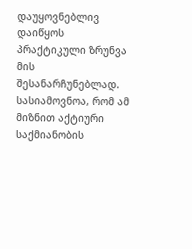დაუყოვნებლივ დაიწყოს პრაქტიკული ზრუნვა მის შესანარჩუნებლად. სასიამოვნოა, რომ ამ მიზნით აქტიური საქმიანობის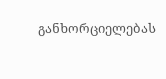განხორციელებას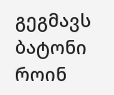გეგმავს ბატონი როინ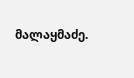მალაყმაძე.